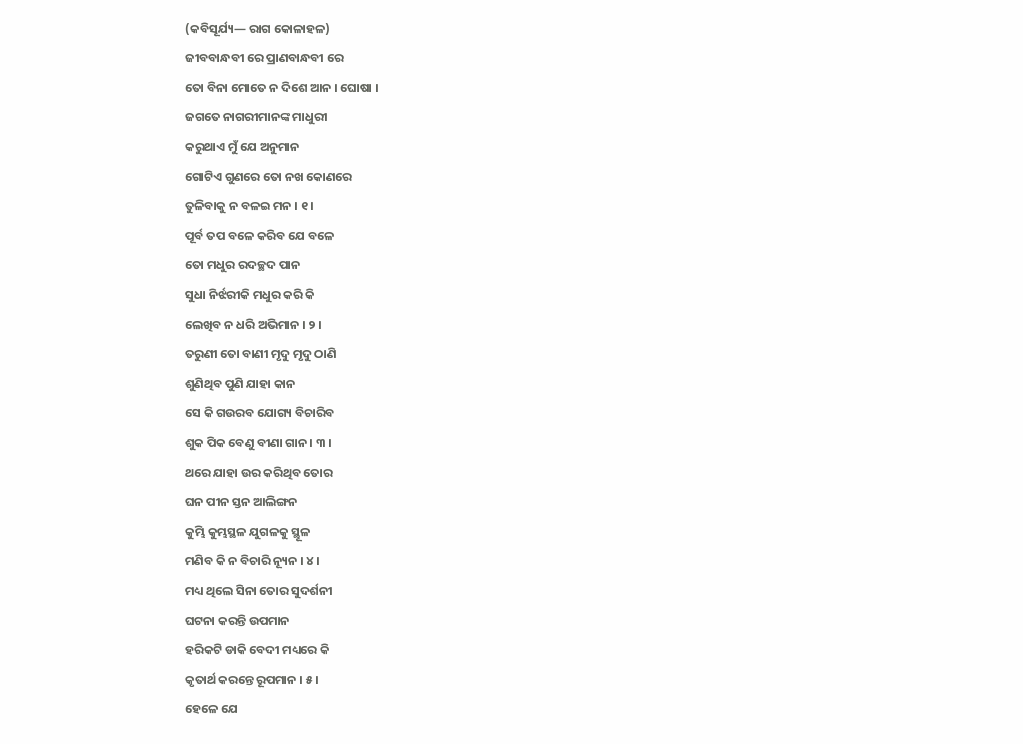(କବିସୂର୍ଯ୍ୟ— ରାଗ କୋଳାହଳ)
ଜୀବବାନ୍ଧବୀ ରେ ପ୍ରାଣବାନ୍ଧବୀ ରେ
ତୋ ବିନା ମୋତେ ନ ଦିଶେ ଆନ । ଘୋଷା ।
ଜଗତେ ନାଗରୀମାନଙ୍କ ମାଧୁରୀ
କରୁଥାଏ ମୁଁ ଯେ ଅନୁମାନ
ଗୋଟିଏ ଗୁଣରେ ତୋ ନଖ କୋଣରେ
ତୁଳିବାକୁ ନ ବଳଇ ମନ । ୧ ।
ପୂର୍ବ ତପ ବଳେ କରିବ ଯେ ବଳେ
ତୋ ମଧୁର ରଦଚ୍ଛଦ ପାନ
ସୁଧା ନିର୍ଝରୀକି ମଧୁର କରି କି
ଲେଖିବ ନ ଧରି ଅଭିମାନ । ୨ ।
ତରୁଣୀ ତୋ ବାଣୀ ମୃଦୁ ମୃଦୁ ଠାଣି
ଶୁଣିଥିବ ପୁଣି ଯାହା କାନ
ସେ କି ଗଉରବ ଯୋଗ୍ୟ ବିଚାରିବ
ଶୁକ ପିକ ବେଣୁ ବୀଣା ଗାନ । ୩ ।
ଥରେ ଯାହା ଉର କରିଥିବ ତୋର
ଘନ ପୀନ ସ୍ତନ ଆଲିଙ୍ଗନ
କୁମ୍ଭି କୁମ୍ଭସ୍ଥଳ ଯୁଗଳକୁ ସ୍ଥୂଳ
ମଣିବ କି ନ ବିଚାରି ନ୍ୟୂନ । ୪ ।
ମଧ୍ୟ ଥିଲେ ସିନା ତୋର ସୁଦର୍ଶନୀ
ଘଟନା କରନ୍ତି ଉପମାନ
ହରିକଟି ଡାକି ବେଦୀ ମଧ୍ୟରେ କି
କୃତାର୍ଥ କରନ୍ତେ ରୂପମାନ । ୫ ।
ହେଳେ ଯେ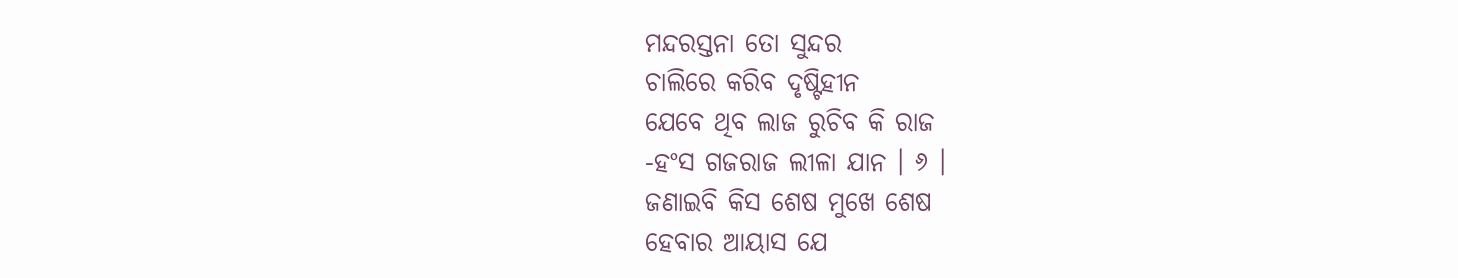ମନ୍ଦରସ୍ତନା ତୋ ସୁନ୍ଦର
ଚାଲିରେ କରିବ ଦୃଷ୍ଟିହୀନ
ଯେବେ ଥିବ ଲାଜ ରୁଚିବ କି ରାଜ
-ହଂସ ଗଜରାଜ ଲୀଳା ଯାନ । ୬ ।
ଜଣାଇବି କିସ ଶେଷ ମୁଖେ ଶେଷ
ହେବାର ଆୟାସ ଯେ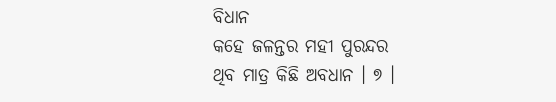ବିଧାନ
କହେ ଜଳନ୍ତର ମହୀ ପୁରନ୍ଦର
ଥିବ ମାତ୍ର କିଛି ଅବଧାନ । ୭ ।